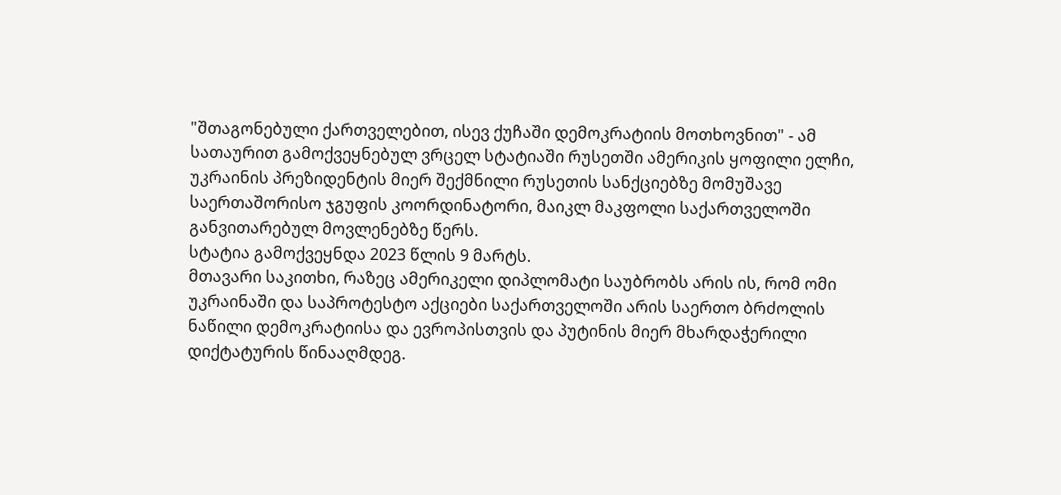"შთაგონებული ქართველებით, ისევ ქუჩაში დემოკრატიის მოთხოვნით" - ამ სათაურით გამოქვეყნებულ ვრცელ სტატიაში რუსეთში ამერიკის ყოფილი ელჩი, უკრაინის პრეზიდენტის მიერ შექმნილი რუსეთის სანქციებზე მომუშავე საერთაშორისო ჯგუფის კოორდინატორი, მაიკლ მაკფოლი საქართველოში განვითარებულ მოვლენებზე წერს.
სტატია გამოქვეყნდა 2023 წლის 9 მარტს.
მთავარი საკითხი, რაზეც ამერიკელი დიპლომატი საუბრობს არის ის, რომ ომი უკრაინაში და საპროტესტო აქციები საქართველოში არის საერთო ბრძოლის ნაწილი დემოკრატიისა და ევროპისთვის და პუტინის მიერ მხარდაჭერილი დიქტატურის წინააღმდეგ.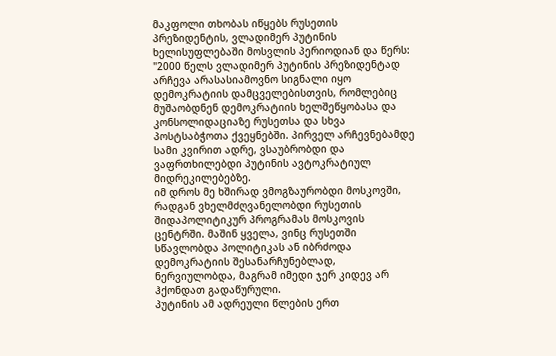მაკფოლი თხობას იწყებს რუსეთის პრეზიდენტის, ვლადიმერ პუტინის ხელისუფლებაში მოსვლის პერიოდიან და წერს:
"2000 წელს ვლადიმერ პუტინის პრეზიდენტად არჩევა არასასიამოვნო სიგნალი იყო დემოკრატიის დამცველებისთვის, რომლებიც მუშაობდნენ დემოკრატიის ხელშეწყობასა და კონსოლიდაციაზე რუსეთსა და სხვა პოსტსაბჭოთა ქვეყნებში. პირველ არჩევნებამდე სამი კვირით ადრე, ვსაუბრობდი და ვაფრთხილებდი პუტინის ავტოკრატიულ მიდრეკილებებზე.
იმ დროს მე ხშირად ვმოგზაურობდი მოსკოვში, რადგან ვხელმძღვანელობდი რუსეთის შიდაპოლიტიკურ პროგრამას მოსკოვის ცენტრში. მაშინ ყველა, ვინც რუსეთში სწავლობდა პოლიტიკას ან იბრძოდა დემოკრატიის შესანარჩუნებლად, ნერვიულობდა, მაგრამ იმედი ჯერ კიდევ არ ჰქონდათ გადაწურული.
პუტინის ამ ადრეული წლების ერთ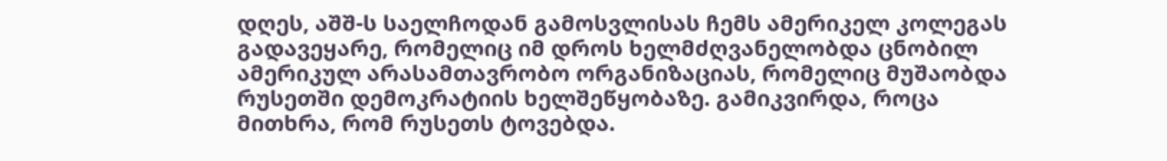დღეს, აშშ-ს საელჩოდან გამოსვლისას ჩემს ამერიკელ კოლეგას გადავეყარე, რომელიც იმ დროს ხელმძღვანელობდა ცნობილ ამერიკულ არასამთავრობო ორგანიზაციას, რომელიც მუშაობდა რუსეთში დემოკრატიის ხელშეწყობაზე. გამიკვირდა, როცა მითხრა, რომ რუსეთს ტოვებდა.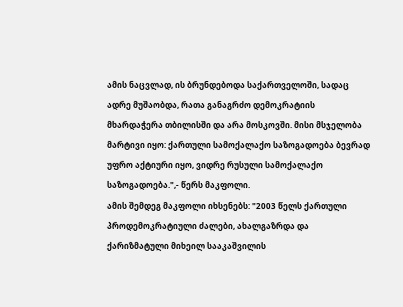ამის ნაცვლად, ის ბრუნდებოდა საქართველოში, სადაც ადრე მუშაობდა, რათა განაგრძო დემოკრატიის მხარდაჭერა თბილისში და არა მოსკოვში. მისი მსჯელობა მარტივი იყო: ქართული სამოქალაქო საზოგადოება ბევრად უფრო აქტიური იყო, ვიდრე რუსული სამოქალაქო საზოგადოება.",- წერს მაკფოლი.
ამის შემდეგ მაკფოლი იხსენებს: "2003 წელს ქართული პროდემოკრატიული ძალები, ახალგაზრდა და ქარიზმატული მიხეილ სააკაშვილის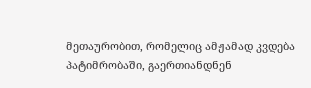მეთაურობით, რომელიც ამჟამად კვდება პატიმრობაში, გაერთიანდნენ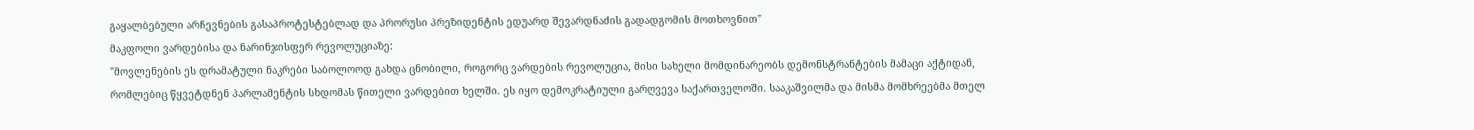გაყალბებული არჩევნების გასაპროტესტებლად და პრორუსი პრეზიდენტის ედუარდ შევარდნაძის გადადგომის მოთხოვნით"
მაკფოლი ვარდებისა და ნარინჯისფერ რევოლუციაზე:
"მოვლენების ეს დრამატული ნაკრები საბოლოოდ გახდა ცნობილი, როგორც ვარდების რევოლუცია, მისი სახელი მომდინარეობს დემონსტრანტების მამაცი აქტიდან, რომლებიც წყვეტდნენ პარლამენტის სხდომას წითელი ვარდებით ხელში. ეს იყო დემოკრატიული გარღვევა საქართველოში. სააკაშვილმა და მისმა მომხრეებმა მთელ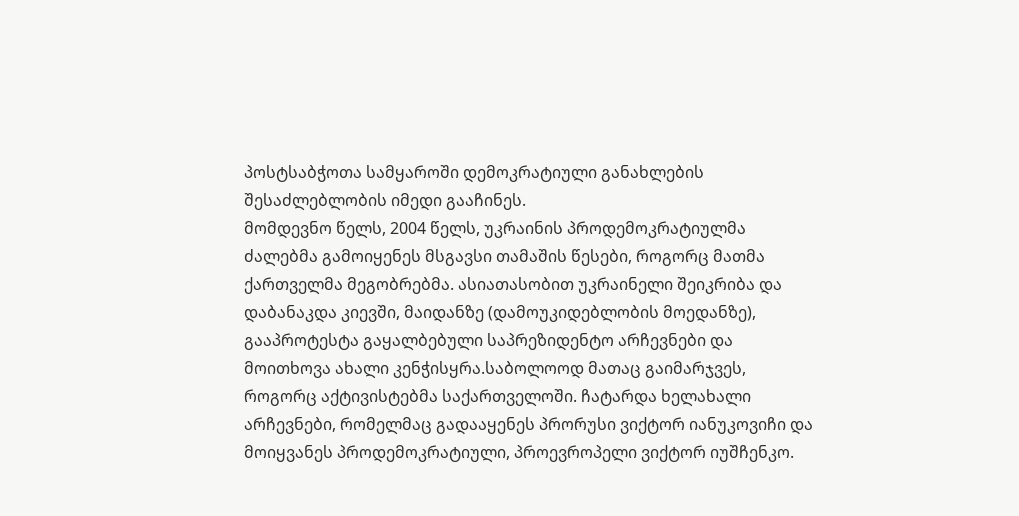პოსტსაბჭოთა სამყაროში დემოკრატიული განახლების შესაძლებლობის იმედი გააჩინეს.
მომდევნო წელს, 2004 წელს, უკრაინის პროდემოკრატიულმა ძალებმა გამოიყენეს მსგავსი თამაშის წესები, როგორც მათმა ქართველმა მეგობრებმა. ასიათასობით უკრაინელი შეიკრიბა და დაბანაკდა კიევში, მაიდანზე (დამოუკიდებლობის მოედანზე), გააპროტესტა გაყალბებული საპრეზიდენტო არჩევნები და მოითხოვა ახალი კენჭისყრა.საბოლოოდ მათაც გაიმარჯვეს, როგორც აქტივისტებმა საქართველოში. ჩატარდა ხელახალი არჩევნები, რომელმაც გადააყენეს პრორუსი ვიქტორ იანუკოვიჩი და მოიყვანეს პროდემოკრატიული, პროევროპელი ვიქტორ იუშჩენკო.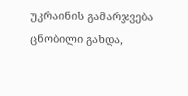უკრაინის გამარჯვება ცნობილი გახდა,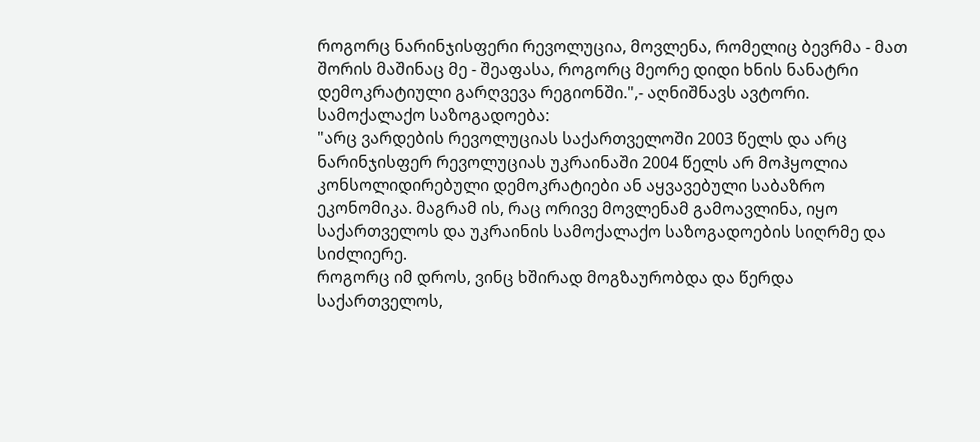როგორც ნარინჯისფერი რევოლუცია, მოვლენა, რომელიც ბევრმა - მათ შორის მაშინაც მე - შეაფასა, როგორც მეორე დიდი ხნის ნანატრი დემოკრატიული გარღვევა რეგიონში.",- აღნიშნავს ავტორი.
სამოქალაქო საზოგადოება:
"არც ვარდების რევოლუციას საქართველოში 2003 წელს და არც ნარინჯისფერ რევოლუციას უკრაინაში 2004 წელს არ მოჰყოლია კონსოლიდირებული დემოკრატიები ან აყვავებული საბაზრო ეკონომიკა. მაგრამ ის, რაც ორივე მოვლენამ გამოავლინა, იყო საქართველოს და უკრაინის სამოქალაქო საზოგადოების სიღრმე და სიძლიერე.
როგორც იმ დროს, ვინც ხშირად მოგზაურობდა და წერდა საქართველოს,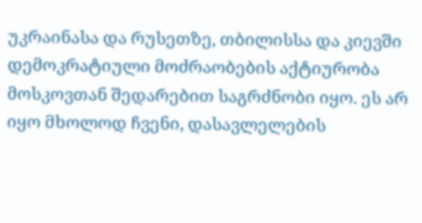უკრაინასა და რუსეთზე, თბილისსა და კიევში დემოკრატიული მოძრაობების აქტიურობა მოსკოვთან შედარებით საგრძნობი იყო. ეს არ იყო მხოლოდ ჩვენი, დასავლელების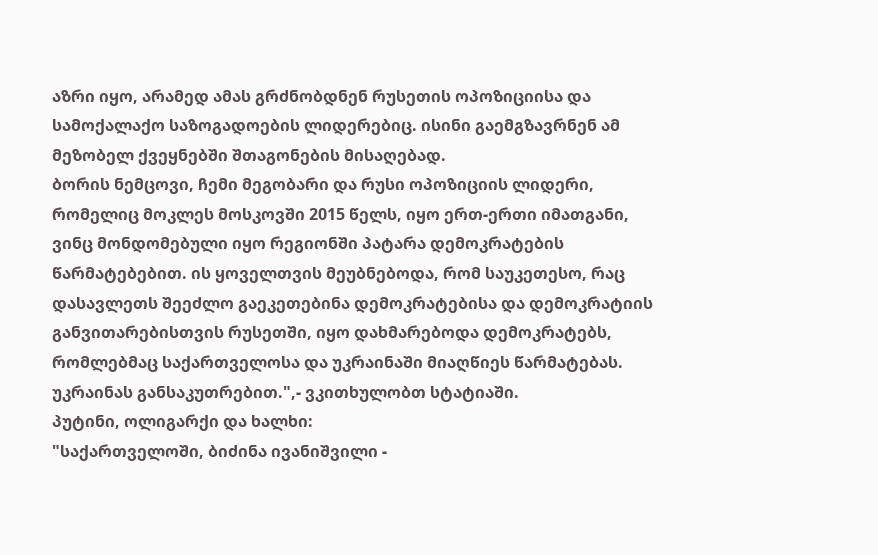აზრი იყო, არამედ ამას გრძნობდნენ რუსეთის ოპოზიციისა და სამოქალაქო საზოგადოების ლიდერებიც. ისინი გაემგზავრნენ ამ მეზობელ ქვეყნებში შთაგონების მისაღებად.
ბორის ნემცოვი, ჩემი მეგობარი და რუსი ოპოზიციის ლიდერი, რომელიც მოკლეს მოსკოვში 2015 წელს, იყო ერთ-ერთი იმათგანი, ვინც მონდომებული იყო რეგიონში პატარა დემოკრატების წარმატებებით. ის ყოველთვის მეუბნებოდა, რომ საუკეთესო, რაც დასავლეთს შეეძლო გაეკეთებინა დემოკრატებისა და დემოკრატიის განვითარებისთვის რუსეთში, იყო დახმარებოდა დემოკრატებს, რომლებმაც საქართველოსა და უკრაინაში მიაღწიეს წარმატებას. უკრაინას განსაკუთრებით.",- ვკითხულობთ სტატიაში.
პუტინი, ოლიგარქი და ხალხი:
"საქართველოში, ბიძინა ივანიშვილი -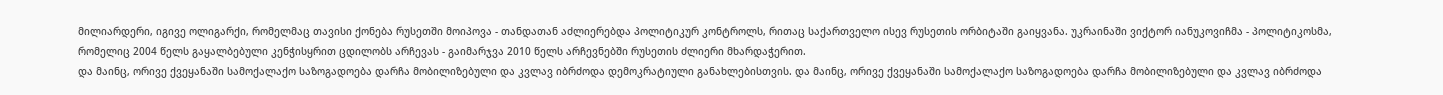მილიარდერი, იგივე ოლიგარქი, რომელმაც თავისი ქონება რუსეთში მოიპოვა - თანდათან აძლიერებდა პოლიტიკურ კონტროლს, რითაც საქართველო ისევ რუსეთის ორბიტაში გაიყვანა. უკრაინაში ვიქტორ იანუკოვიჩმა - პოლიტიკოსმა, რომელიც 2004 წელს გაყალბებული კენჭისყრით ცდილობს არჩევას - გაიმარჯვა 2010 წელს არჩევნებში რუსეთის ძლიერი მხარდაჭერით.
და მაინც, ორივე ქვეყანაში სამოქალაქო საზოგადოება დარჩა მობილიზებული და კვლავ იბრძოდა დემოკრატიული განახლებისთვის. და მაინც, ორივე ქვეყანაში სამოქალაქო საზოგადოება დარჩა მობილიზებული და კვლავ იბრძოდა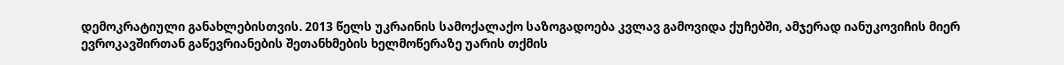დემოკრატიული განახლებისთვის. 2013 წელს უკრაინის სამოქალაქო საზოგადოება კვლავ გამოვიდა ქუჩებში, ამჯერად იანუკოვიჩის მიერ ევროკავშირთან გაწევრიანების შეთანხმების ხელმოწერაზე უარის თქმის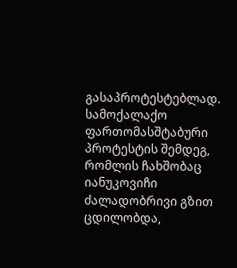გასაპროტესტებლად. სამოქალაქო ფართომასშტაბური პროტესტის შემდეგ, რომლის ჩახშობაც იანუკოვიჩი ძალადობრივი გზით ცდილობდა,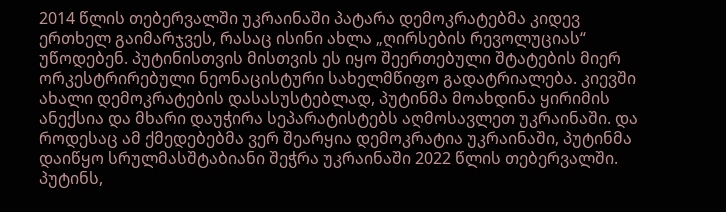2014 წლის თებერვალში უკრაინაში პატარა დემოკრატებმა კიდევ ერთხელ გაიმარჯვეს, რასაც ისინი ახლა „ღირსების რევოლუციას“ უწოდებენ. პუტინისთვის მისთვის ეს იყო შეერთებული შტატების მიერ ორკესტრირებული ნეონაცისტური სახელმწიფო გადატრიალება. კიევში ახალი დემოკრატების დასასუსტებლად, პუტინმა მოახდინა ყირიმის ანექსია და მხარი დაუჭირა სეპარატისტებს აღმოსავლეთ უკრაინაში. და როდესაც ამ ქმედებებმა ვერ შეარყია დემოკრატია უკრაინაში, პუტინმა დაიწყო სრულმასშტაბიანი შეჭრა უკრაინაში 2022 წლის თებერვალში. პუტინს,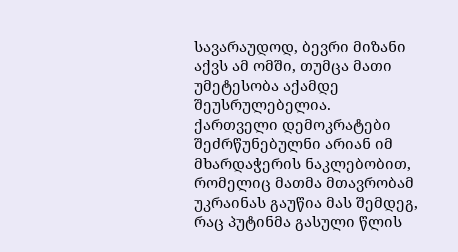სავარაუდოდ, ბევრი მიზანი აქვს ამ ომში, თუმცა მათი უმეტესობა აქამდე შეუსრულებელია.
ქართველი დემოკრატები შეძრწუნებულნი არიან იმ მხარდაჭერის ნაკლებობით, რომელიც მათმა მთავრობამ უკრაინას გაუწია მას შემდეგ, რაც პუტინმა გასული წლის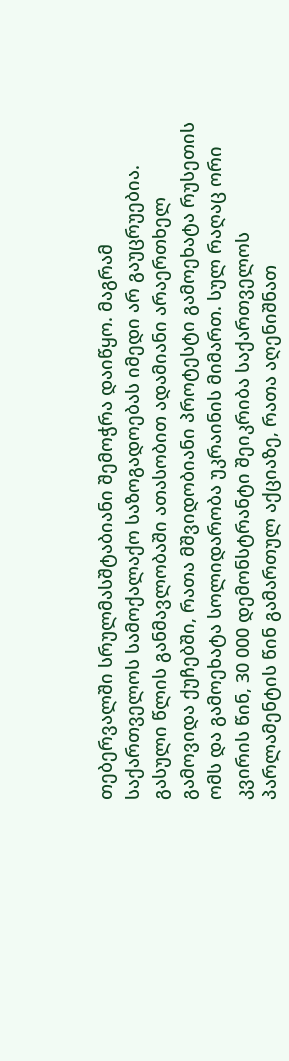თებერვალში სრულმასშტაბიანი შემოჭრა დაიწყო. მაგრამ საქართველოს სამოქალაქო საზოგადოებას იმედი არ გაუცრუებია. გასული წლის განმავლობაში ათასობით ადამიანი არაერთხელ გამოვიდა ქუჩებში, რათა მშვიდობიანი პროტესტი გამოეხატა რუსეთის ომს და გამოეხატა სოლიდარობა უკრაინის მიმართ. სულ რაღაც ორი კვირის წინ, 30 000 დემონსტრანტი შეიკრიბა საქართველოს პარლამენტის წინ გამართულ აქციაზე, რათა აღენიშნათ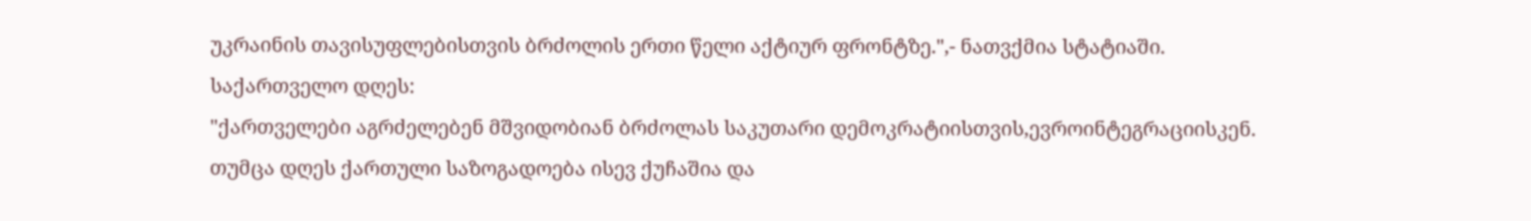უკრაინის თავისუფლებისთვის ბრძოლის ერთი წელი აქტიურ ფრონტზე.",- ნათვქმია სტატიაში.
საქართველო დღეს:
"ქართველები აგრძელებენ მშვიდობიან ბრძოლას საკუთარი დემოკრატიისთვის,ევროინტეგრაციისკენ. თუმცა დღეს ქართული საზოგადოება ისევ ქუჩაშია და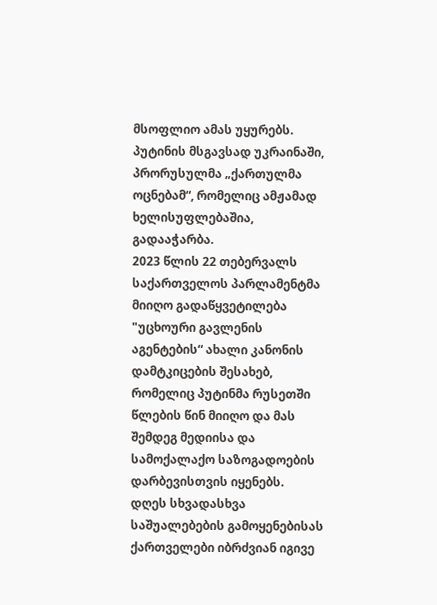მსოფლიო ამას უყურებს. პუტინის მსგავსად უკრაინაში, პრორუსულმა „ქართულმა ოცნებამ“, რომელიც ამჟამად ხელისუფლებაშია, გადააჭარბა.
2023 წლის 22 თებერვალს საქართველოს პარლამენტმა მიიღო გადაწყვეტილება "უცხოური გავლენის აგენტების“ ახალი კანონის დამტკიცების შესახებ, რომელიც პუტინმა რუსეთში წლების წინ მიიღო და მას შემდეგ მედიისა და სამოქალაქო საზოგადოების დარბევისთვის იყენებს.
დღეს სხვადასხვა საშუალებების გამოყენებისას ქართველები იბრძვიან იგივე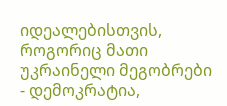იდეალებისთვის, როგორიც მათი უკრაინელი მეგობრები - დემოკრატია,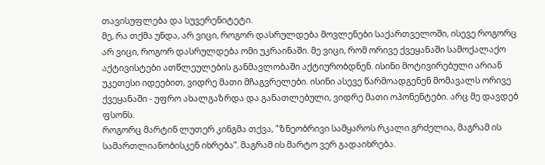თავისუფლება და სუვერენიტეტი.
მე, რა თქმა უნდა, არ ვიცი, როგორ დასრულდება მოვლენები საქართველოში, ისევე როგორც არ ვიცი, როგორ დასრულდება ომი უკრაინაში. მე ვიცი, რომ ორივე ქვეყანაში სამოქალაქო აქტივისტები ათწლეულების განმავლობაში აქტიურობდნენ. ისინი მოტივირებული არიან უკეთესი იდეებით, ვიდრე მათი მჩაგვრელები. ისინი ასევე წარმოადგენენ მომავალს ორივე ქვეყანაში - უფრო ახალგაზრდა და განათლებული, ვიდრე მათი ოპონენტები. არც მე დავდებ ფსონს.
როგორც მარტინ ლუთერ კინგმა თქვა, "ზნეობრივი სამყაროს რკალი გრძელია, მაგრამ ის სამართლიანობისკენ იხრება“. მაგრამ ის მარტო ვერ გადაიხრება.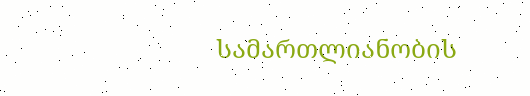სამართლიანობის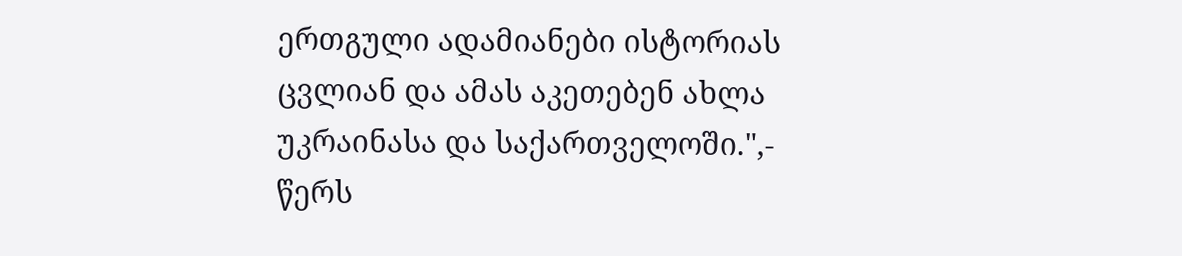ერთგული ადამიანები ისტორიას ცვლიან და ამას აკეთებენ ახლა უკრაინასა და საქართველოში.",- წერს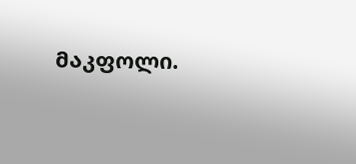მაკფოლი.